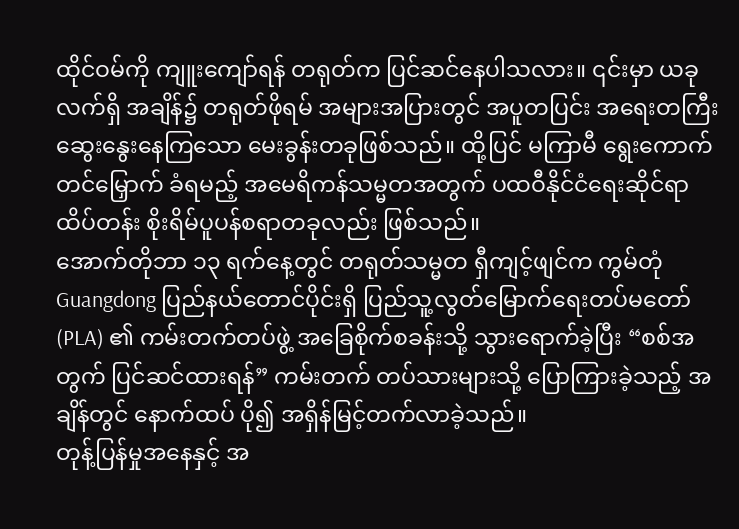ထိုင်ဝမ်ကို ကျူးကျော်ရန် တရုတ်က ပြင်ဆင်နေပါသလား။ ၎င်းမှာ ယခုလက်ရှိ အချိန်၌ တရုတ်ဖိုရမ် အများအပြားတွင် အပူတပြင်း အရေးတကြီး ဆွေးနွေးနေကြသော မေးခွန်းတခုဖြစ်သည်။ ထို့ပြင် မကြာမီ ရွေးကောက်တင်မြှောက် ခံရမည့် အမေရိကန်သမ္မတအတွက် ပထဝီနိုင်ငံရေးဆိုင်ရာ ထိပ်တန်း စိုးရိမ်ပူပန်စရာတခုလည်း ဖြစ်သည်။
အောက်တိုဘာ ၁၃ ရက်နေ့တွင် တရုတ်သမ္မတ ရှီကျင့်ဖျင်က ကွမ်တုံ Guangdong ပြည်နယ်တောင်ပိုင်းရှိ ပြည်သူ့လွတ်မြောက်ရေးတပ်မတော် (PLA) ၏ ကမ်းတက်တပ်ဖွဲ့ အခြေစိုက်စခန်းသို့ သွားရောက်ခဲ့ပြီး “စစ်အတွက် ပြင်ဆင်ထားရန်” ကမ်းတက် တပ်သားများသို့ ပြောကြားခဲ့သည့် အချိန်တွင် နောက်ထပ် ပို၍ အရှိန်မြင့်တက်လာခဲ့သည်။
တုန့်ပြန်မှုအနေနှင့် အ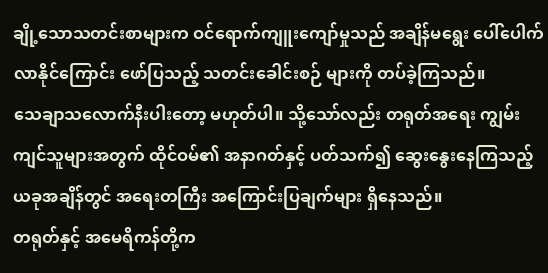ချို့သောသတင်းစာများက ဝင်ရောက်ကျူးကျော်မှုသည် အချိန်မရွေး ပေါ်ပေါက်လာနိုင်ကြောင်း ဖော်ပြသည့် သတင်းခေါင်းစဉ် များကို တပ်ခဲ့ကြသည်။
သေချာသလောက်နီးပါးတော့ မဟုတ်ပါ။ သို့သော်လည်း တရုတ်အရေး ကျွမ်းကျင်သူများအတွက် ထိုင်ဝမ်၏ အနာဂတ်နှင့် ပတ်သက်၍ ဆွေးနွေးနေကြသည့် ယခုအချိန်တွင် အရေးတကြီး အကြောင်းပြချက်များ ရှိနေသည်။
တရုတ်နှင့် အမေရိကန်တို့က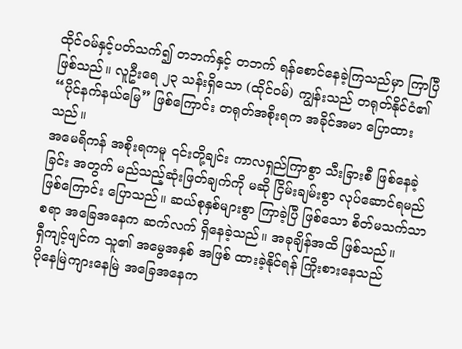ထိုင်ဝမ်နှင့်ပတ်သက်၍ တဘက်နှင့် တဘက် ရန်စောင်နေခဲ့ကြသည်မှာ ကြာပြီဖြစ်သည်။ လူဦးရေ ၂၃ သန်းရှိသော (ထိုင်ဝမ်) ကျွန်းသည် တရုတ်နိုင်ငံ၏ “ပိုင်နက်နယ်မြေ” ဖြစ်ကြောင်း တရုတ်အစိုးရက အခိုင်အမာ ပြောထားသည်။
အမေရိကန် အစိုးရကမူ ၎င်းတို့ချင်း ကာလရှည်ကြာစွာ သီးခြားစီ ဖြစ်နေခဲ့ခြင်း အတွက် မည်သည့်ဆုံးဖြတ်ချက်ကို မဆို ငြိမ်းချမ်းစွာ လုပ်ဆောင်ရမည် ဖြစ်ကြောင်း ပြောသည်။ ဆယ်စုနှစ်များစွာ ကြာခဲ့ပြီ ဖြစ်သော စိတ်မသက်သာစရာ အခြေအနေက ဆက်လက် ရှိနေခဲ့သည်။ အခုချိန်အထိ ဖြစ်သည်။
ရှီကျင့်ဖျင်က သူ၏ အမွေအနှစ် အဖြစ် ထားခဲ့နိုင်ရန် ကြိုးစားနေသည်
ပိုနေမြဲကျားနေမြဲ အခြေအနေက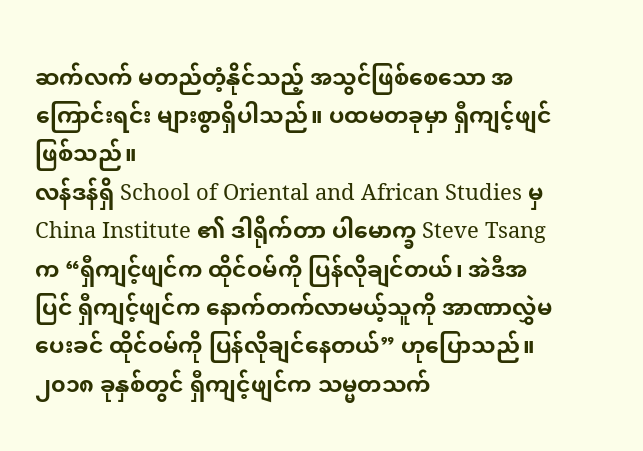ဆက်လက် မတည်တံ့နိုင်သည့် အသွင်ဖြစ်စေသော အကြောင်းရင်း များစွာရှိပါသည်။ ပထမတခုမှာ ရှီကျင့်ဖျင် ဖြစ်သည်။
လန်ဒန်ရှိ School of Oriental and African Studies မှ China Institute ၏ ဒါရိုက်တာ ပါမောက္ခ Steve Tsang က “ရှီကျင့်ဖျင်က ထိုင်ဝမ်ကို ပြန်လိုချင်တယ်၊ အဲဒီအပြင် ရှီကျင့်ဖျင်က နောက်တက်လာမယ့်သူကို အာဏာလွှဲမပေးခင် ထိုင်ဝမ်ကို ပြန်လိုချင်နေတယ်” ဟုပြောသည်။
၂၀၁၈ ခုနှစ်တွင် ရှီကျင့်ဖျင်က သမ္မတသက်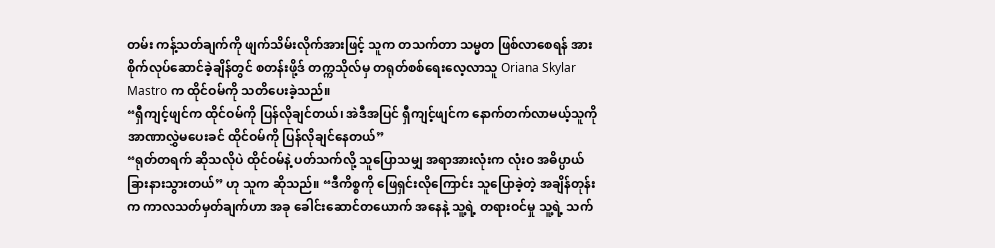တမ်း ကန့်သတ်ချက်ကို ဖျက်သိမ်းလိုက်အားဖြင့် သူက တသက်တာ သမ္မတ ဖြစ်လာစေရန် အားစိုက်လုပ်ဆောင်ခဲ့ချိန်တွင် စတန်းဖို့ဒ် တက္ကသိုလ်မှ တရုတ်စစ်ရေးလေ့လာသူ Oriana Skylar Mastro က ထိုင်ဝမ်ကို သတိပေးခဲ့သည်။
“ရှီကျင့်ဖျင်က ထိုင်ဝမ်ကို ပြန်လိုချင်တယ်၊ အဲဒီအပြင် ရှီကျင့်ဖျင်က နောက်တက်လာမယ့်သူကို အာဏာလွှဲမပေးခင် ထိုင်ဝမ်ကို ပြန်လိုချင်နေတယ်”
“ရုတ်တရက် ဆိုသလိုပဲ ထိုင်ဝမ်နဲ့ ပတ်သက်လို့ သူပြောသမျှ အရာအားလုံးက လုံးဝ အဓိပ္ပာယ်ခြားနားသွားတယ်” ဟု သူက ဆိုသည်။ “ဒီကိစ္စကို ဖြေရှင်းလိုကြောင်း သူပြောခဲ့တဲ့ အချိန်တုန်းက ကာလသတ်မှတ်ချက်ဟာ အခု ခေါင်းဆောင်တယောက် အနေနဲ့ သူ့ရဲ့ တရားဝင်မှု သူ့ရဲ့ သက်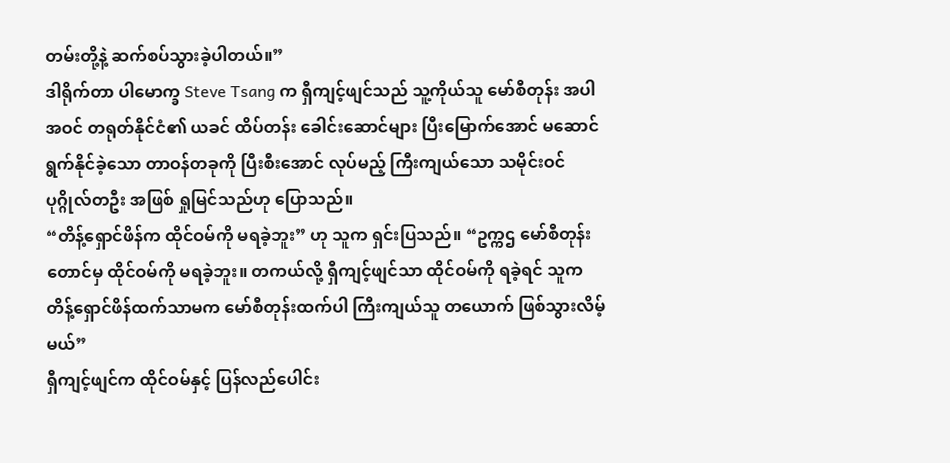တမ်းတို့နဲ့ ဆက်စပ်သွားခဲ့ပါတယ်။”
ဒါရိုက်တာ ပါမောက္ခ Steve Tsang က ရှီကျင့်ဖျင်သည် သူ့ကိုယ်သူ မော်စီတုန်း အပါအဝင် တရုတ်နိုင်ငံ၏ ယခင် ထိပ်တန်း ခေါင်းဆောင်များ ပြီးမြောက်အောင် မဆောင်ရွက်နိုင်ခဲ့သော တာဝန်တခုကို ပြီးစီးအောင် လုပ်မည့် ကြီးကျယ်သော သမိုင်းဝင် ပုဂ္ဂိုလ်တဦး အဖြစ် ရှုမြင်သည်ဟု ပြောသည်။
“တိန့်ရှောင်ဖိန်က ထိုင်ဝမ်ကို မရခဲ့ဘူး” ဟု သူက ရှင်းပြသည်။ “ဥက္ကဌ မော်စီတုန်းတောင်မှ ထိုင်ဝမ်ကို မရခဲ့ဘူး။ တကယ်လို့ ရှီကျင့်ဖျင်သာ ထိုင်ဝမ်ကို ရခဲ့ရင် သူက တိန့်ရှောင်ဖိန်ထက်သာမက မော်စီတုန်းထက်ပါ ကြီးကျယ်သူ တယောက် ဖြစ်သွားလိမ့်မယ်”
ရှီကျင့်ဖျင်က ထိုင်ဝမ်နှင့် ပြန်လည်ပေါင်း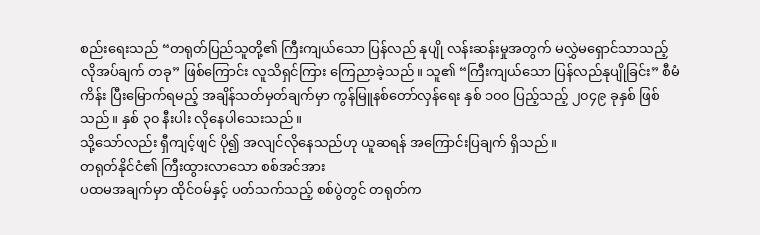စည်းရေးသည် “တရုတ်ပြည်သူတို့၏ ကြီးကျယ်သော ပြန်လည် နုပျို လန်းဆန်းမှုအတွက် မလွှဲမရှောင်သာသည့် လိုအပ်ချက် တခု” ဖြစ်ကြောင်း လူသိရှင်ကြား ကြေညာခဲ့သည်။ သူ၏ “ကြီးကျယ်သော ပြန်လည်နုပျိုခြင်း” စီမံကိန်း ပြီးမြောက်ရမည့် အချိန်သတ်မှတ်ချက်မှာ ကွန်မြူနစ်တော်လှန်ရေး နှစ် ၁၀၀ ပြည့်သည့် ၂၀၄၉ ခုနှစ် ဖြစ်သည်။ နှစ် ၃၀ နီးပါး လိုနေပါသေးသည်။
သို့သော်လည်း ရှီကျင့်ဖျင် ပို၍ အလျင်လိုနေသည်ဟု ယူဆရန် အကြောင်းပြချက် ရှိသည်။
တရုတ်နိုင်ငံ၏ ကြီးထွားလာသော စစ်အင်အား
ပထမအချက်မှာ ထိုင်ဝမ်နှင့် ပတ်သက်သည့် စစ်ပွဲတွင် တရုတ်က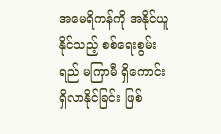အမေရိကန်ကို အနိုင်ယူနိုင်သည့် စစ်ရေးစွမ်းရည် မကြာမီ ရှိကောင်းရှိလာနိုင်ခြင်း ဖြစ်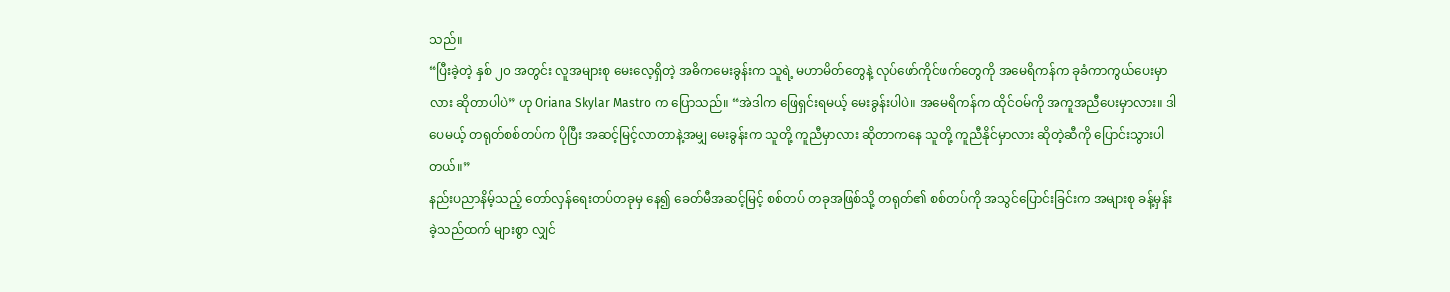သည်။
“ပြီးခဲ့တဲ့ နှစ် ၂၀ အတွင်း လူအများစု မေးလေ့ရှိတဲ့ အဓိကမေးခွန်းက သူရဲ့ မဟာမိတ်တွေနဲ့ လုပ်ဖော်ကိုင်ဖက်တွေကို အမေရိကန်က ခုခံကာကွယ်ပေးမှာလား ဆိုတာပါပဲ” ဟု Oriana Skylar Mastro က ပြောသည်။ “အဲဒါက ဖြေရှင်းရမယ့် မေးခွန်းပါပဲ။ အမေရိကန်က ထိုင်ဝမ်ကို အကူအညီပေးမှာလား။ ဒါပေမယ့် တရုတ်စစ်တပ်က ပိုပြီး အဆင့်မြင့်လာတာနဲ့အမျှ မေးခွန်းက သူတို့ ကူညီမှာလား ဆိုတာကနေ သူတို့ ကူညီနိုင်မှာလား ဆိုတဲ့ဆီကို ပြောင်းသွားပါတယ်။”
နည်းပညာနိမ့်သည့် တော်လှန်ရေးတပ်တခုမှ နေ၍ ခေတ်မီအဆင့်မြင့် စစ်တပ် တခုအဖြစ်သို့ တရုတ်၏ စစ်တပ်ကို အသွင်ပြောင်းခြင်းက အများစု ခန့်မှန်းခဲ့သည်ထက် များစွာ လျှင်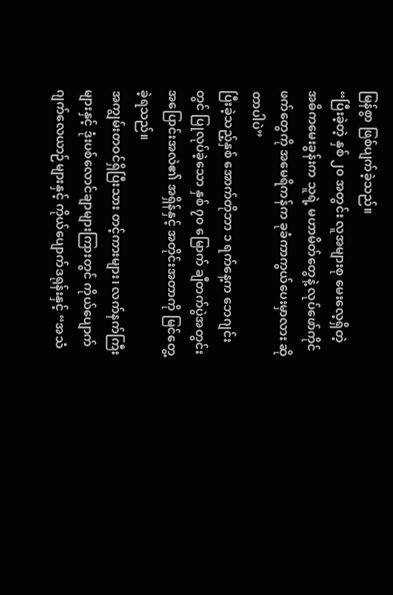မြန်စွာ ဖြစ်ပျက်ခဲ့သည်။
“ပြီးခဲ့တဲ့ နှစ် ၂၀ အတွင်း လူအများစု မေးလေ့ရှိတဲ့ အဓိကမေးခွန်းက သူရဲ့ မဟာမိတ်တွေနဲ့ လုပ်ဖော်ကိုင်ဖက်တွေကို အမေရိကန်က ခုခံကာကွယ်ပေးမှာလား ဆိုတာပါပဲ”
ပြီးခဲ့သည့်နှစ် အောက်တိုဘာ ၁ ရက်နေ့က ဘေဂျင်းတွင် ပြုလုပ်ခဲ့သော နှစ် ၇၀ မြောက် ချီတက်ပွဲအတွင်း အပြောင်းအလဲ၏ အရှိန်နှင့် အတိုင်းအတာကို မြင်တွေ့ခဲ့ရသည်။
အကျွမ်းတဝင်ရှိပြီးသား တင့်ကားများ၊ လက်နက်ကြီးများနှင့် ဒုံးပစ်လောင်ချာများကြားတွင် ကိုယ်ပျောက် ဂျက်လေယာဉ်များနှင့် ကိုယ်ပျောက်ဒရုန်းနှင့် “အသံ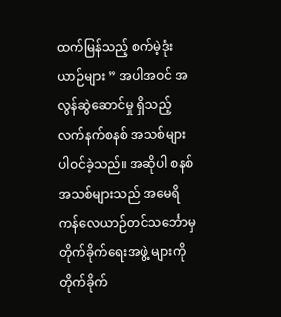ထက်မြန်သည့် စက်မဲ့ဒုံးယာဉ်များ ” အပါအဝင် အလွန်ဆွဲဆောင်မှု ရှိသည့် လက်နက်စနစ် အသစ်များ ပါဝင်ခဲ့သည်။ အဆိုပါ စနစ်အသစ်များသည် အမေရိကန်လေယာဉ်တင်သင်္ဘောမှ တိုက်ခိုက်ရေးအဖွဲ့ များကို တိုက်ခိုက်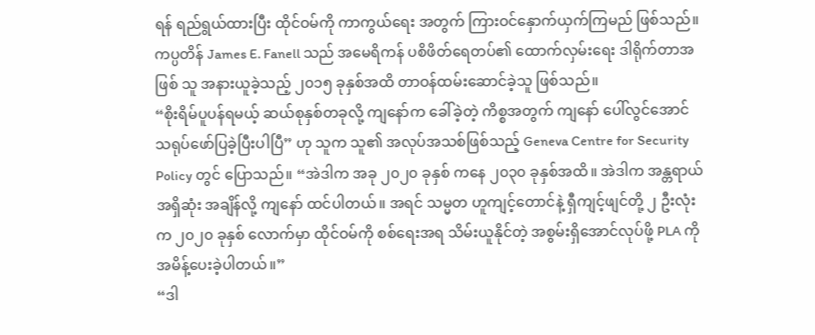ရန် ရည်ရွယ်ထားပြီး ထိုင်ဝမ်ကို ကာကွယ်ရေး အတွက် ကြားဝင်နှောက်ယှက်ကြမည် ဖြစ်သည်။
ကပ္ပတိန် James E. Fanell သည် အမေရိကန် ပစိဖိတ်ရေတပ်၏ ထောက်လှမ်းရေး ဒါရိုက်တာအဖြစ် သူ အနားယူခဲ့သည့် ၂၀၁၅ ခုနှစ်အထိ တာဝန်ထမ်းဆောင်ခဲ့သူ ဖြစ်သည်။
“စိုးရိမ်ပူပန်ရမယ့် ဆယ်စုနှစ်တခုလို့ ကျနော်က ခေါ်ခဲ့တဲ့ ကိစ္စအတွက် ကျနော် ပေါ်လွင်အောင် သရုပ်ဖော်ပြခဲ့ပြီးပါပြီ” ဟု သူက သူ၏ အလုပ်အသစ်ဖြစ်သည့် Geneva Centre for Security Policy တွင် ပြောသည်။ “အဲဒါက အခု ၂၀၂၀ ခုနှစ် ကနေ ၂၀၃၀ ခုနှစ်အထိ။ အဲဒါက အန္တရာယ်အရှိဆုံး အချိန်လို့ ကျနော် ထင်ပါတယ်။ အရင် သမ္မတ ဟူကျင့်တောင်နဲ့ ရှီကျင့်ဖျင်တို့ ၂ ဦးလုံးက ၂၀၂၀ ခုနှစ် လောက်မှာ ထိုင်ဝမ်ကို စစ်ရေးအရ သိမ်းယူနိုင်တဲ့ အစွမ်းရှိအောင်လုပ်ဖို့ PLA ကို အမိန့်ပေးခဲ့ပါတယ်။”
“ဒါ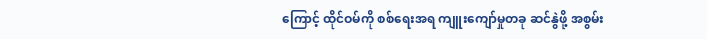ကြောင့် ထိုင်ဝမ်ကို စစ်ရေးအရ ကျူးကျော်မှုတခု ဆင်နွဲဖို့ အစွမ်း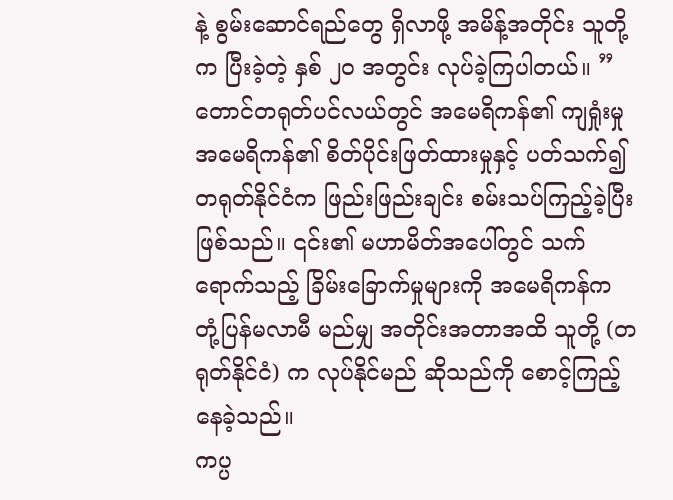နဲ့ စွမ်းဆောင်ရည်တွေ ရှိလာဖို့ အမိန့်အတိုင်း သူတို့က ပြီးခဲ့တဲ့ နှစ် ၂၀ အတွင်း လုပ်ခဲ့ကြပါတယ်။ ”
တောင်တရုတ်ပင်လယ်တွင် အမေရိကန်၏ ကျရှုံးမှု
အမေရိကန်၏ စိတ်ပိုင်းဖြတ်ထားမှုနှင့် ပတ်သက်၍ တရုတ်နိုင်ငံက ဖြည်းဖြည်းချင်း စမ်းသပ်ကြည့်ခဲ့ပြီး ဖြစ်သည်။ ၎င်း၏ မဟာမိတ်အပေါ်တွင် သက်ရောက်သည့် ခြိမ်းခြောက်မှုများကို အမေရိကန်က တုံ့ပြန်မလာမီ မည်မျှ အတိုင်းအတာအထိ သူတို့ (တရုတ်နိုင်ငံ) က လုပ်နိုင်မည် ဆိုသည်ကို စောင့်ကြည့်နေခဲ့သည်။
ကပ္ပ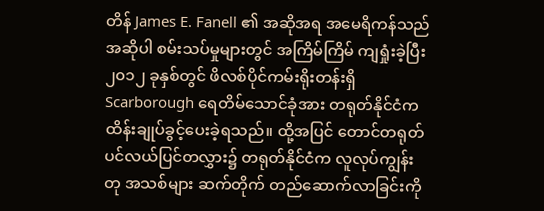တိန် James E. Fanell ၏ အဆိုအရ အမေရိကန်သည် အဆိုပါ စမ်းသပ်မှုများတွင် အကြိမ်ကြိမ် ကျရှုံးခဲ့ပြီး ၂၀၁၂ ခုနှစ်တွင် ဖိလစ်ပိုင်ကမ်းရိုးတန်းရှိ Scarborough ရေတိမ်သောင်ခုံအား တရုတ်နိုင်ငံက ထိန်းချုပ်ခွင့်ပေးခဲ့ရသည်။ ထို့အပြင် တောင်တရုတ် ပင်လယ်ပြင်တလွှား၌ တရုတ်နိုင်ငံက လူလုပ်ကျွန်းတု အသစ်များ ဆက်တိုက် တည်ဆောက်လာခြင်းကို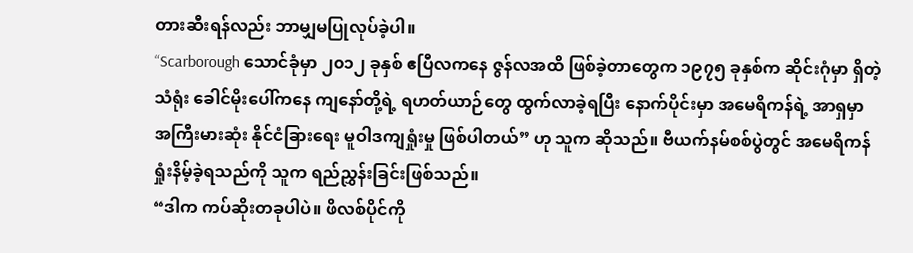တားဆီးရန်လည်း ဘာမျှမပြုလုပ်ခဲ့ပါ။
“Scarborough သောင်ခုံမှာ ၂၀၁၂ ခုနှစ် ဧပြီလကနေ ဇွန်လအထိ ဖြစ်ခဲ့တာတွေက ၁၉၇၅ ခုနှစ်က ဆိုင်းဂုံမှာ ရှိတဲ့ သံရုံး ခေါင်မိုးပေါ်ကနေ ကျနော်တို့ရဲ့ ရဟတ်ယာဉ်တွေ ထွက်လာခဲ့ရပြီး နောက်ပိုင်းမှာ အမေရိကန်ရဲ့ အာရှမှာ အကြီးမားဆုံး နိုင်ငံခြားရေး မူဝါဒကျရှုံးမှု ဖြစ်ပါတယ်” ဟု သူက ဆိုသည်။ ဗီယက်နမ်စစ်ပွဲတွင် အမေရိကန် ရှုံးနိမ့်ခဲ့ရသည်ကို သူက ရည်ညွှန်းခြင်းဖြစ်သည်။
“ဒါက ကပ်ဆိုးတခုပါပဲ။ ဖိလစ်ပိုင်ကို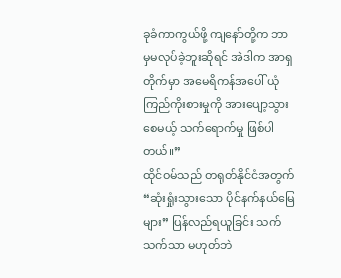ခုခံကာကွယ်ဖို့ ကျနော်တို့က ဘာမှမလုပ်ခဲ့ဘူးဆိုရင် အဲဒါက အာရှတိုက်မှာ အမေရိကန်အပေါ် ယုံကြည်ကိုးစားမှုကို အားပျော့သွားစေမယ့် သက်ရောက်မှု ဖြစ်ပါတယ်။”
ထိုင်ဝမ်သည် တရုတ်နိုင်ငံအတွက် “ဆုံးရှုံးသွားသော ပိုင်နက်နယ်မြေများ” ပြန်လည်ရယူခြင်း သက်သက်သာ မဟုတ်ဘဲ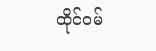ထိုင်ဝမ်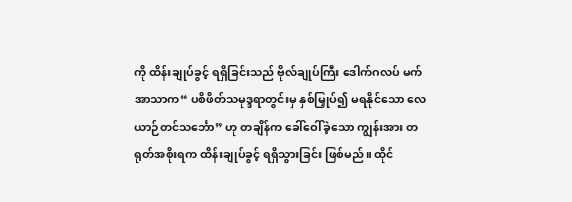ကို ထိန်းချုပ်ခွင့် ရရှိခြင်းသည် ဗိုလ်ချုပ်ကြီး ဒေါက်ဂလပ် မက်အာသာက“ ပစိဖိတ်သမုဒ္ဒရာတွင်းမှ နှစ်မြှုပ်၍ မရနိုင်သော လေယာဉ်တင်သင်္ဘော” ဟု တချိန်က ခေါ်ဝေါ်ခဲ့သော ကျွန်းအား တရုတ်အစိုးရက ထိန်းချုပ်ခွင့် ရရှိသွားခြင်း ဖြစ်မည်။ ထိုင်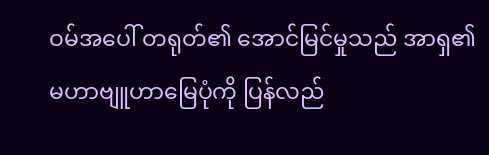ဝမ်အပေါ် တရုတ်၏ အောင်မြင်မှုသည် အာရှ၏ မဟာဗျူဟာမြေပုံကို ပြန်လည်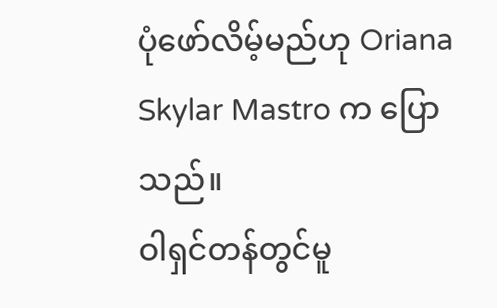ပုံဖော်လိမ့်မည်ဟု Oriana Skylar Mastro က ပြောသည်။
ဝါရှင်တန်တွင်မူ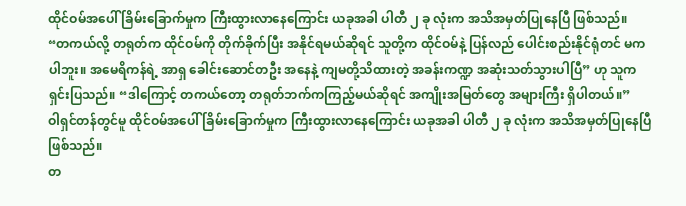ထိုင်ဝမ်အပေါ် ခြိမ်းခြောက်မှုက ကြီးထွားလာနေကြောင်း ယခုအခါ ပါတီ ၂ ခု လုံးက အသိအမှတ်ပြုနေပြီ ဖြစ်သည်။
“တကယ်လို့ တရုတ်က ထိုင်ဝမ်ကို တိုက်ခိုက်ပြီး အနိုင်ရမယ်ဆိုရင် သူတို့က ထိုင်ဝမ်နဲ့ ပြန်လည် ပေါင်းစည်းနိုင်ရုံတင် မကပါဘူး။ အမေရိကန်ရဲ့ အာရှ ခေါင်းဆောင်တဦး အနေနဲ့ ကျမတို့သိထားတဲ့ အခန်းကဏ္ဍ အဆုံးသတ်သွားပါပြီ” ဟု သူက ရှင်းပြသည်။ “ဒါကြောင့် တကယ်တော့ တရုတ်ဘက်ကကြည့်မယ်ဆိုရင် အကျိုးအမြတ်တွေ အများကြီး ရှိပါတယ်။”
ဝါရှင်တန်တွင်မူ ထိုင်ဝမ်အပေါ် ခြိမ်းခြောက်မှုက ကြီးထွားလာနေကြောင်း ယခုအခါ ပါတီ ၂ ခု လုံးက အသိအမှတ်ပြုနေပြီ ဖြစ်သည်။
တ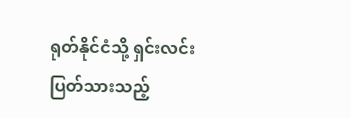ရုတ်နိုင်ငံသို့ ရှင်းလင်းပြတ်သားသည့်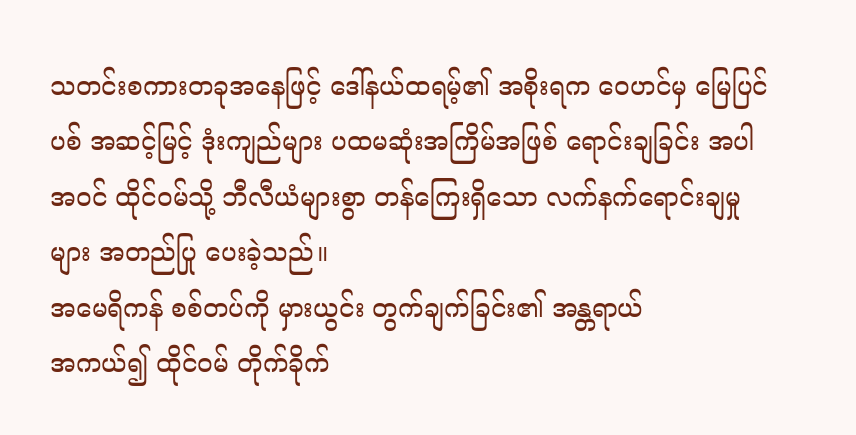သတင်းစကားတခုအနေဖြင့် ဒေါ်နယ်ထရမ့်၏ အစိုးရက ဝေဟင်မှ မြေပြင်ပစ် အဆင့်မြင့် ဒုံးကျည်များ ပထမဆုံးအကြိမ်အဖြစ် ရောင်းချခြင်း အပါအဝင် ထိုင်ဝမ်သို့ ဘီလီယံများစွာ တန်ကြေးရှိသော လက်နက်ရောင်းချမှုများ အတည်ပြု ပေးခဲ့သည်။
အမေရိကန် စစ်တပ်ကို မှားယွင်း တွက်ချက်ခြင်း၏ အန္တရာယ်
အကယ်၍ ထိုင်ဝမ် တိုက်ခိုက်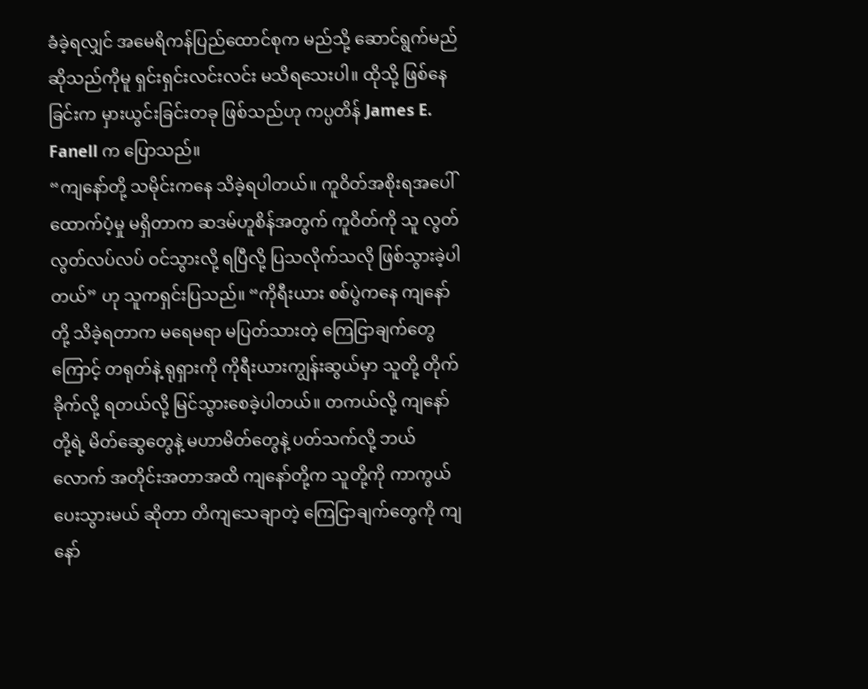ခံခဲ့ရလျှင် အမေရိကန်ပြည်ထောင်စုက မည်သို့ ဆောင်ရွက်မည် ဆိုသည်ကိုမူ ရှင်းရှင်းလင်းလင်း မသိရသေးပါ။ ထိုသို့ ဖြစ်နေခြင်းက မှားယွင်းခြင်းတခု ဖြစ်သည်ဟု ကပ္ပတိန် James E. Fanell က ပြောသည်။
“ကျနော်တို့ သမိုင်းကနေ သိခဲ့ရပါတယ်။ ကူဝိတ်အစိုးရအပေါ် ထောက်ပံ့မှု မရှိတာက ဆဒမ်ဟူစိန်အတွက် ကူဝိတ်ကို သူ လွတ်လွတ်လပ်လပ် ဝင်သွားလို့ ရပြီလို့ ပြသလိုက်သလို ဖြစ်သွားခဲ့ပါတယ်” ဟု သူကရှင်းပြသည်။ “ကိုရီးယား စစ်ပွဲကနေ ကျနော်တို့ သိခဲ့ရတာက မရေမရာ မပြတ်သားတဲ့ ကြေငြာချက်တွေကြောင့် တရုတ်နဲ့ ရုရှားကို ကိုရီးယားကျွန်းဆွယ်မှာ သူတို့ တိုက်ခိုက်လို့ ရတယ်လို့ မြင်သွားစေခဲ့ပါတယ်။ တကယ်လို့ ကျနော်တို့ရဲ့ မိတ်ဆွေတွေနဲ့ မဟာမိတ်တွေနဲ့ ပတ်သက်လို့ ဘယ်လောက် အတိုင်းအတာအထိ ကျနော်တို့က သူတို့ကို ကာကွယ်ပေးသွားမယ် ဆိုတာ တိကျသေချာတဲ့ ကြေငြာချက်တွေကို ကျနော်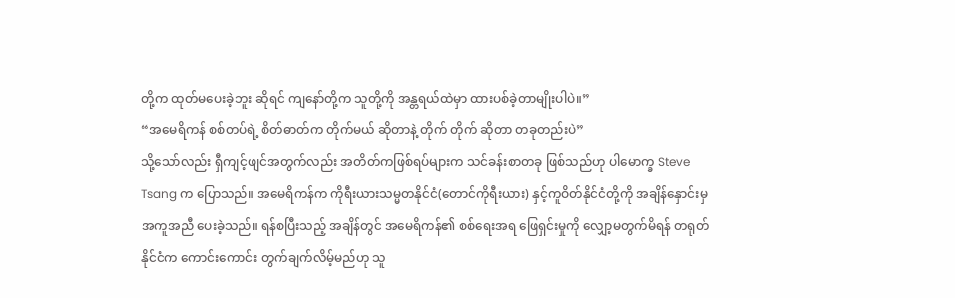တို့က ထုတ်မပေးခဲ့ဘူး ဆိုရင် ကျနော်တို့က သူတို့ကို အန္တရယ်ထဲမှာ ထားပစ်ခဲ့တာမျိုးပါပဲ။”
“အမေရိကန် စစ်တပ်ရဲ့ စိတ်ဓာတ်က တိုက်မယ် ဆိုတာနဲ့ တိုက် တိုက် ဆိုတာ တခုတည်းပဲ”
သို့သော်လည်း ရှီကျင့်ဖျင်အတွက်လည်း အတိတ်ကဖြစ်ရပ်များက သင်ခန်းစာတခု ဖြစ်သည်ဟု ပါမောက္ခ Steve Tsang က ပြောသည်။ အမေရိကန်က ကိုရီးယားသမ္မတနိုင်ငံ(တောင်ကိုရီးယား) နှင့်ကူဝိတ်နိုင်ငံတို့ကို အချိန်နှောင်းမှ အကူအညီ ပေးခဲ့သည်။ ရန်စပြီးသည့် အချိန်တွင် အမေရိကန်၏ စစ်ရေးအရ ဖြေရှင်းမှုကို လျှော့မတွက်မိရန် တရုတ်နိုင်ငံက ကောင်းကောင်း တွက်ချက်လိမ့်မည်ဟု သူ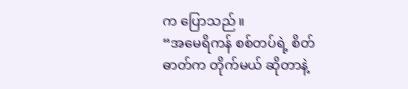က ပြောသည်။
“အမေရိကန် စစ်တပ်ရဲ့ စိတ်ဓာတ်က တိုက်မယ် ဆိုတာနဲ့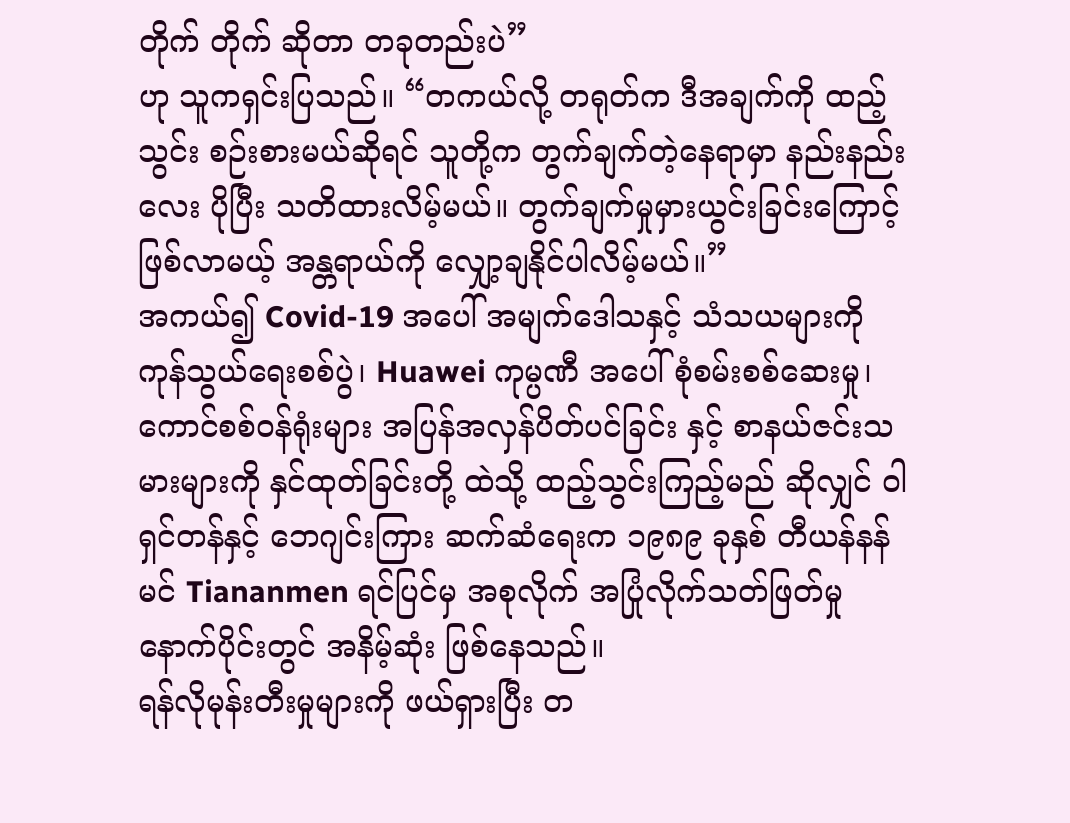တိုက် တိုက် ဆိုတာ တခုတည်းပဲ”
ဟု သူကရှင်းပြသည်။ “တကယ်လို့ တရုတ်က ဒီအချက်ကို ထည့်သွင်း စဉ်းစားမယ်ဆိုရင် သူတို့က တွက်ချက်တဲ့နေရာမှာ နည်းနည်းလေး ပိုပြီး သတိထားလိမ့်မယ်။ တွက်ချက်မှုမှားယွင်းခြင်းကြောင့် ဖြစ်လာမယ့် အန္တရာယ်ကို လျှော့ချနိုင်ပါလိမ့်မယ်။”
အကယ်၍ Covid-19 အပေါ် အမျက်ဒေါသနှင့် သံသယများကို ကုန်သွယ်ရေးစစ်ပွဲ၊ Huawei ကုမ္ပဏီ အပေါ် စုံစမ်းစစ်ဆေးမှု၊ ကောင်စစ်ဝန်ရုံးများ အပြန်အလှန်ပိတ်ပင်ခြင်း နှင့် စာနယ်ဇင်းသမားများကို နှင်ထုတ်ခြင်းတို့ ထဲသို့ ထည့်သွင်းကြည့်မည် ဆိုလျှင် ဝါရှင်တန်နှင့် ဘေဂျင်းကြား ဆက်ဆံရေးက ၁၉၈၉ ခုနှစ် တီယန်နန်မင် Tiananmen ရင်ပြင်မှ အစုလိုက် အပြုံလိုက်သတ်ဖြတ်မှု နောက်ပိုင်းတွင် အနိမ့်ဆုံး ဖြစ်နေသည်။
ရန်လိုမုန်းတီးမှုများကို ဖယ်ရှားပြီး တ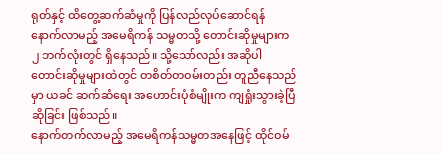ရုတ်နှင့် ထိတွေ့ဆက်ဆံမှုကို ပြန်လည်လုပ်ဆောင်ရန် နောက်လာမည့် အမေရိကန် သမ္မတသို့ တောင်းဆိုမှုများက ၂ ဘက်လုံးတွင် ရှိနေသည်။ သို့သော်လည်း အဆိုပါ တောင်းဆိုမှုများထဲတွင် တစိတ်တဝမ်းတည်း တူညီနေသည်မှာ ယခင် ဆက်ဆံရေး အဟောင်းပုံစံမျိုးက ကျရှုံးသွားခဲ့ပြီ ဆိုခြင်း ဖြစ်သည်။
နောက်တက်လာမည့် အမေရိကန်သမ္မတအနေဖြင့် ထိုင်ဝမ်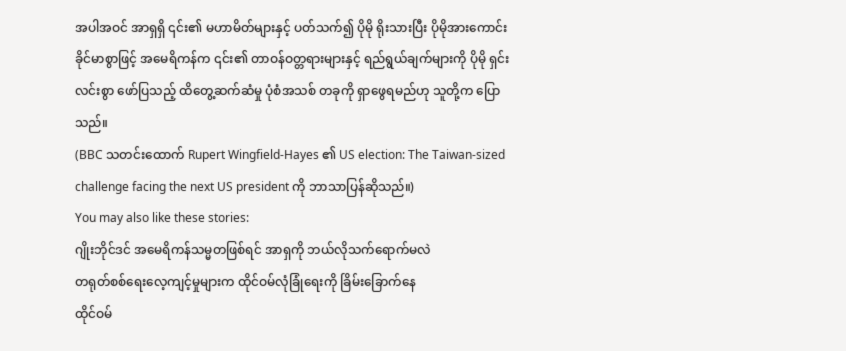အပါအဝင် အာရှရှိ ၎င်း၏ မဟာမိတ်များနှင့် ပတ်သက်၍ ပိုမို ရိုးသားပြီး ပိုမိုအားကောင်း ခိုင်မာစွာဖြင့် အမေရိကန်က ၎င်း၏ တာဝန်ဝတ္တရားများနှင့် ရည်ရွယ်ချက်များကို ပိုမို ရှင်းလင်းစွာ ဖော်ပြသည့် ထိတွေ့ဆက်ဆံမှု ပုံစံအသစ် တခုကို ရှာဖွေရမည်ဟု သူတို့က ပြောသည်။
(BBC သတင်းထောက် Rupert Wingfield-Hayes ၏ US election: The Taiwan-sized challenge facing the next US president ကို ဘာသာပြန်ဆိုသည်။)
You may also like these stories:
ဂျိုးဘိုင်ဒင် အမေရိကန်သမ္မတဖြစ်ရင် အာရှကို ဘယ်လိုသက်ရောက်မလဲ
တရုတ်စစ်ရေးလေ့ကျင့်မှုများက ထိုင်ဝမ်လုံခြုံရေးကို ခြိမ်းခြောက်နေ
ထိုင်ဝမ်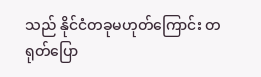သည် နိုင်ငံတခုမဟုတ်ကြောင်း တရုတ်ပြော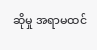ဆိုမှု အရာမထင်